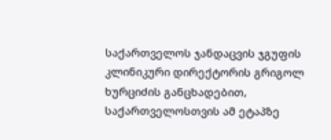საქართველოს ჯანდაცვის ჯგუფის კლინიკური დირექტორის გრიგოლ ხურციძის განცხადებით, საქართველოსთვის ამ ეტაპზე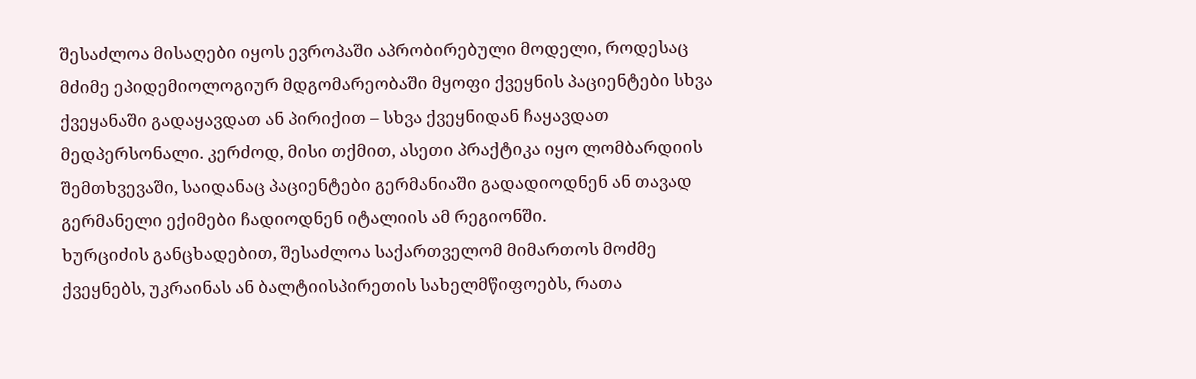შესაძლოა მისაღები იყოს ევროპაში აპრობირებული მოდელი, როდესაც მძიმე ეპიდემიოლოგიურ მდგომარეობაში მყოფი ქვეყნის პაციენტები სხვა ქვეყანაში გადაყავდათ ან პირიქით – სხვა ქვეყნიდან ჩაყავდათ მედპერსონალი. კერძოდ, მისი თქმით, ასეთი პრაქტიკა იყო ლომბარდიის შემთხვევაში, საიდანაც პაციენტები გერმანიაში გადადიოდნენ ან თავად გერმანელი ექიმები ჩადიოდნენ იტალიის ამ რეგიონში.
ხურციძის განცხადებით, შესაძლოა საქართველომ მიმართოს მოძმე ქვეყნებს, უკრაინას ან ბალტიისპირეთის სახელმწიფოებს, რათა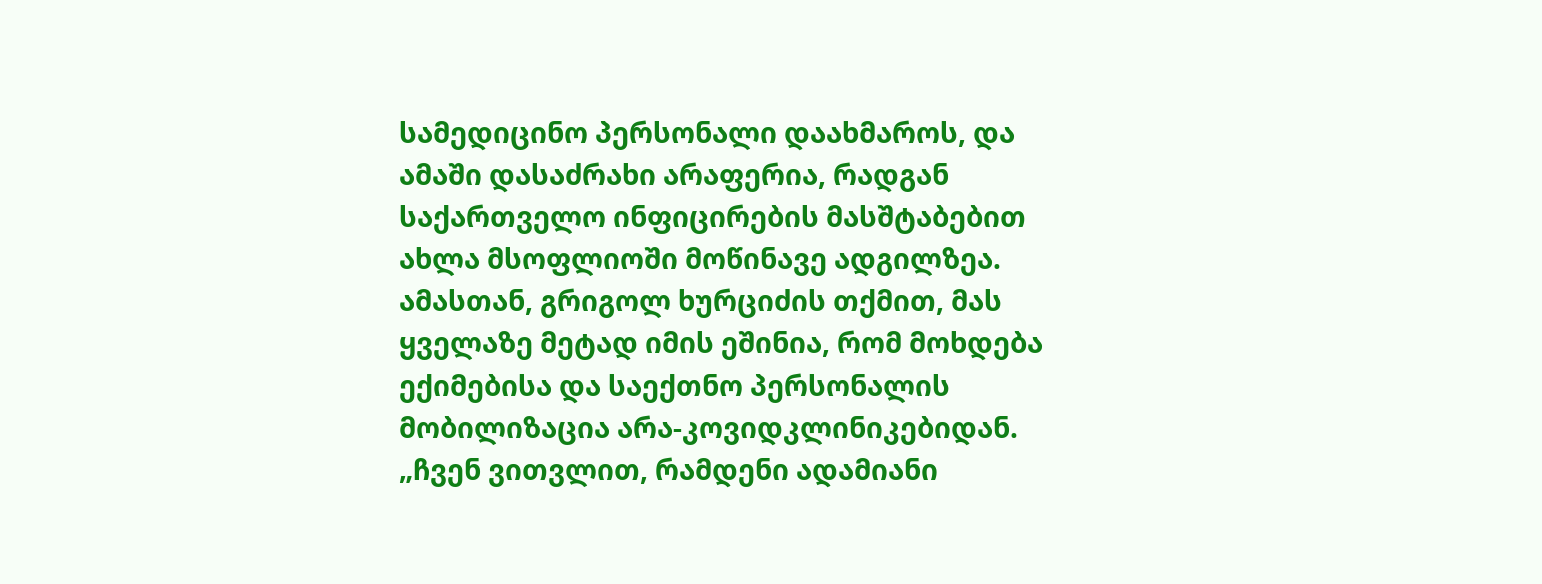სამედიცინო პერსონალი დაახმაროს, და ამაში დასაძრახი არაფერია, რადგან საქართველო ინფიცირების მასშტაბებით ახლა მსოფლიოში მოწინავე ადგილზეა.
ამასთან, გრიგოლ ხურციძის თქმით, მას ყველაზე მეტად იმის ეშინია, რომ მოხდება ექიმებისა და საექთნო პერსონალის მობილიზაცია არა-კოვიდკლინიკებიდან.
„ჩვენ ვითვლით, რამდენი ადამიანი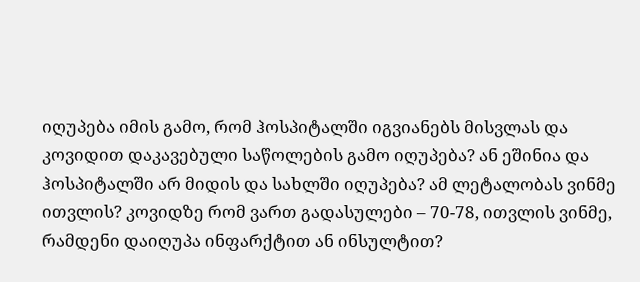იღუპება იმის გამო, რომ ჰოსპიტალში იგვიანებს მისვლას და კოვიდით დაკავებული საწოლების გამო იღუპება? ან ეშინია და ჰოსპიტალში არ მიდის და სახლში იღუპება? ამ ლეტალობას ვინმე ითვლის? კოვიდზე რომ ვართ გადასულები – 70-78, ითვლის ვინმე, რამდენი დაიღუპა ინფარქტით ან ინსულტით?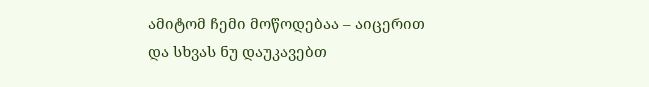ამიტომ ჩემი მოწოდებაა – აიცერით და სხვას ნუ დაუკავებთ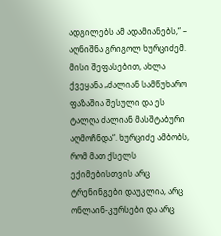ადგილებს ამ ადამიანებს,“ – აღნიშნა გრიგოლ ხურციძემ.
მისი შეფასებით, ახლა ქვეყანა „ძალიან სამწუხარო ფაზაშია შესული და ეს ტალღა ძალიან მასშტაბური აღმოჩნდა“. ხურციძე ამბობს, რომ მათ ქსელს ექიმებისთვის არც ტრენინგები დაუკლია, არც ონლაინ-კურსები და არც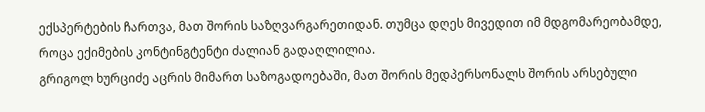ექსპერტების ჩართვა, მათ შორის საზღვარგარეთიდან. თუმცა დღეს მივედით იმ მდგომარეობამდე, როცა ექიმების კონტინგტენტი ძალიან გადაღლილია.
გრიგოლ ხურციძე აცრის მიმართ საზოგადოებაში, მათ შორის მედპერსონალს შორის არსებული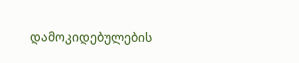დამოკიდებულების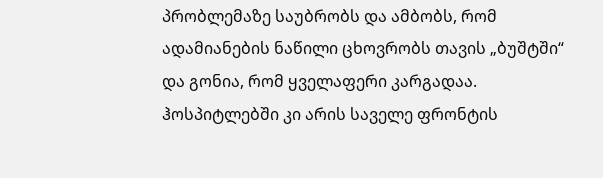პრობლემაზე საუბრობს და ამბობს, რომ ადამიანების ნაწილი ცხოვრობს თავის „ბუშტში“ და გონია, რომ ყველაფერი კარგადაა. ჰოსპიტლებში კი არის საველე ფრონტის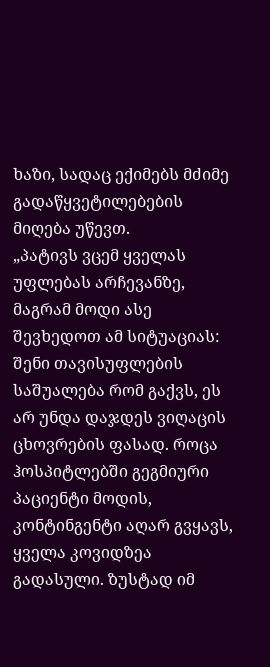ხაზი, სადაც ექიმებს მძიმე გადაწყვეტილებების მიღება უწევთ.
„პატივს ვცემ ყველას უფლებას არჩევანზე, მაგრამ მოდი ასე შევხედოთ ამ სიტუაციას: შენი თავისუფლების საშუალება რომ გაქვს, ეს არ უნდა დაჯდეს ვიღაცის ცხოვრების ფასად. როცა ჰოსპიტლებში გეგმიური პაციენტი მოდის, კონტინგენტი აღარ გვყავს, ყველა კოვიდზეა გადასული. ზუსტად იმ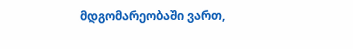მდგომარეობაში ვართ,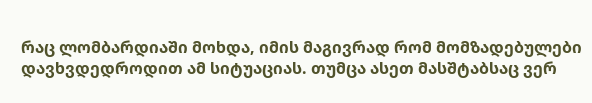რაც ლომბარდიაში მოხდა, იმის მაგივრად რომ მომზადებულები დავხვდედროდით ამ სიტუაციას. თუმცა ასეთ მასშტაბსაც ვერ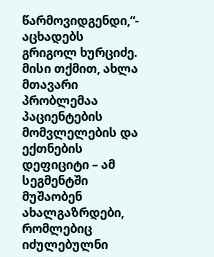წარმოვიდგენდი,“- აცხადებს გრიგოლ ხურციძე.
მისი თქმით, ახლა მთავარი პრობლემაა პაციენტების მომვლელების და ექთნების დეფიციტი – ამ სეგმენტში მუშაობენ ახალგაზრდები, რომლებიც იძულებულნი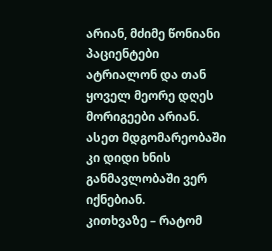არიან, მძიმე წონიანი პაციენტები ატრიალონ და თან ყოველ მეორე დღეს მორიგეები არიან. ასეთ მდგომარეობაში კი დიდი ხნის განმავლობაში ვერ იქნებიან.
კითხვაზე – რატომ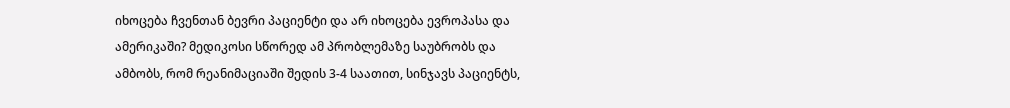იხოცება ჩვენთან ბევრი პაციენტი და არ იხოცება ევროპასა და ამერიკაში? მედიკოსი სწორედ ამ პრობლემაზე საუბრობს და ამბობს, რომ რეანიმაციაში შედის 3-4 საათით, სინჯავს პაციენტს,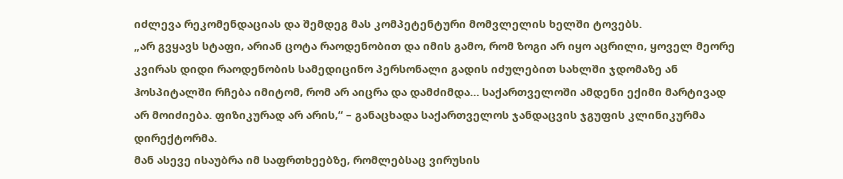იძლევა რეკომენდაციას და შემდეგ მას კომპეტენტური მომვლელის ხელში ტოვებს.
„არ გვყავს სტაფი, არიან ცოტა რაოდენობით და იმის გამო, რომ ზოგი არ იყო აცრილი, ყოველ მეორე კვირას დიდი რაოდენობის სამედიცინო პერსონალი გადის იძულებით სახლში ჯდომაზე ან ჰოსპიტალში რჩება იმიტომ, რომ არ აიცრა და დამძიმდა… საქართველოში ამდენი ექიმი მარტივად არ მოიძიება. ფიზიკურად არ არის,“ – განაცხადა საქართველოს ჯანდაცვის ჯგუფის კლინიკურმა დირექტორმა.
მან ასევე ისაუბრა იმ საფრთხეებზე, რომლებსაც ვირუსის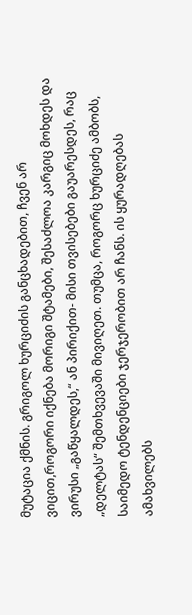მუტაცია ქმნის. გრიგოლ ხურციძის განცხადებით, ჩვენ არ ვიცით,როგორი იქნება მორიგი შტამები, შესაძლოა კარგიც მოხდეს და ვირუსი „გაწყალდეს,“ ან პირიქით- მისი თვისებები გაუარესდეს, რაც „დელტას“ შემთხვევაში მივიღეთ. თუმცა, როგორც ხურციძე ამბობს, საიმედო ტენდენციები ჯერჯერობით არ ჩანს. ის ყურადღებას ამახვილებს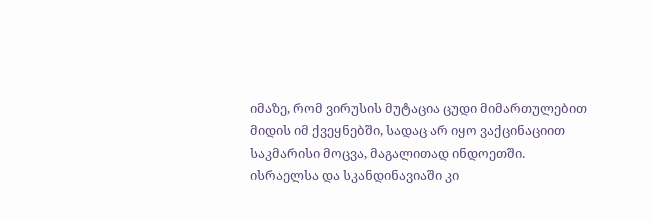იმაზე, რომ ვირუსის მუტაცია ცუდი მიმართულებით მიდის იმ ქვეყნებში, სადაც არ იყო ვაქცინაციით საკმარისი მოცვა, მაგალითად ინდოეთში. ისრაელსა და სკანდინავიაში კი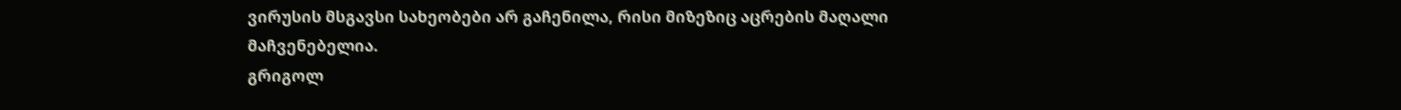ვირუსის მსგავსი სახეობები არ გაჩენილა, რისი მიზეზიც აცრების მაღალი მაჩვენებელია.
გრიგოლ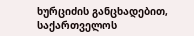ხურციძის განცხადებით, საქართველოს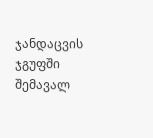ჯანდაცვის ჯგუფში შემავალ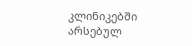კლინიკებში არსებულ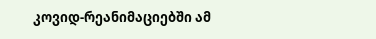კოვიდ-რეანიმაციებში ამ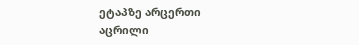ეტაპზე არცერთი აცრილი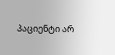პაციენტი არ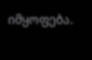იმყოფება.